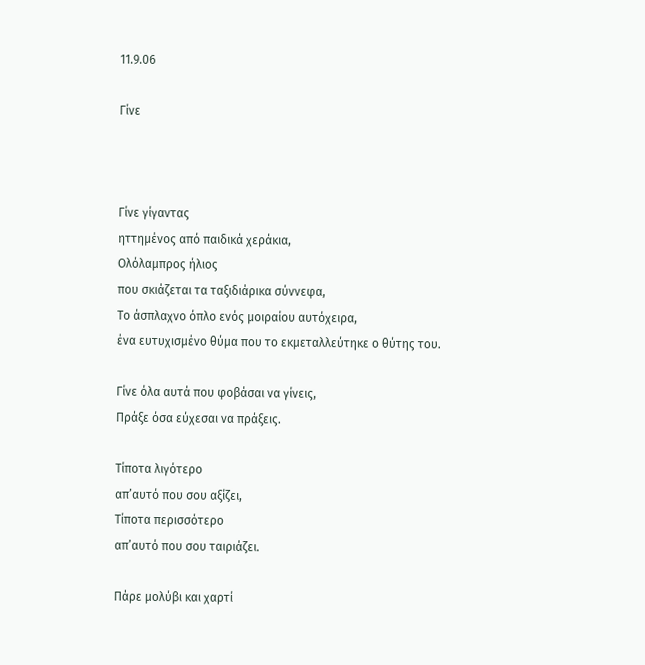11.9.06

Γίνε



Γίνε γίγαντας
ηττημένος από παιδικά χεράκια,
Ολόλαμπρος ήλιος
που σκιάζεται τα ταξιδιάρικα σύννεφα,
Το άσπλαχνο όπλο ενός μοιραίου αυτόχειρα,
ένα ευτυχισμένο θύμα που το εκμεταλλεύτηκε ο θύτης του.

Γίνε όλα αυτά που φοβάσαι να γίνεις,
Πράξε όσα εύχεσαι να πράξεις.

Τίποτα λιγότερο
απ’αυτό που σου αξίζει,
Τίποτα περισσότερο
απ’αυτό που σου ταιριάζει.

Πάρε μολύβι και χαρτί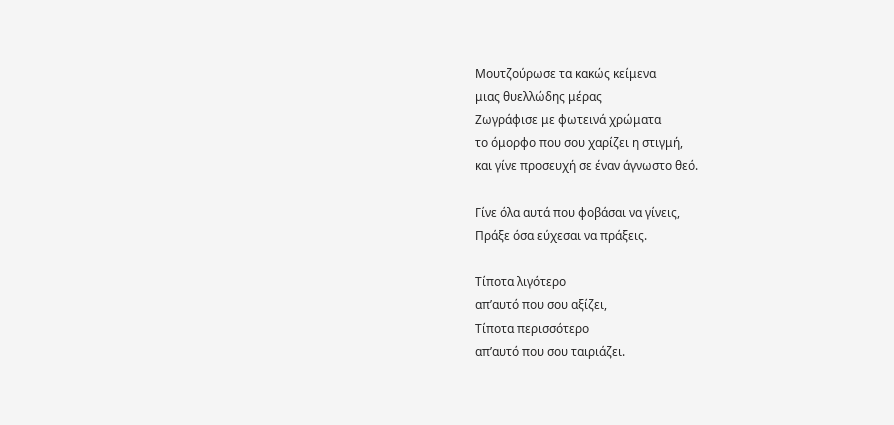Μουτζούρωσε τα κακώς κείμενα
μιας θυελλώδης μέρας
Ζωγράφισε με φωτεινά χρώματα
το όμορφο που σου χαρίζει η στιγμή,
και γίνε προσευχή σε έναν άγνωστο θεό.

Γίνε όλα αυτά που φοβάσαι να γίνεις,
Πράξε όσα εύχεσαι να πράξεις.

Τίποτα λιγότερο
απ’αυτό που σου αξίζει,
Τίποτα περισσότερο
απ’αυτό που σου ταιριάζει.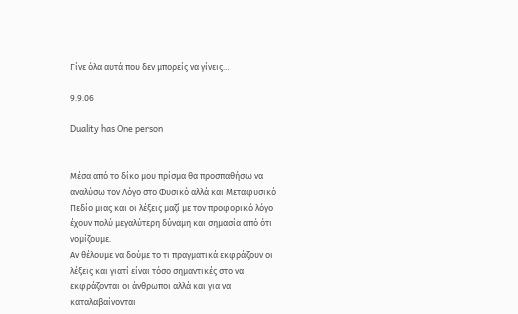Γίνε όλα αυτά που δεν μπορείς να γίνεις…

9.9.06

Duality has One person


Μέσα από το δίκο μου πρίσμα θα προσπαθήσω να αναλύσω τον Λόγο στο Φυσικό αλλά και Μεταφυσικό Πεδίο μιας και οι λέξεις μαζί με τον προφορικό λόγο έχουν πολύ μεγαλύτερη δύναμη και σημασία από ότι νομίζουμε.
Αν θέλουμε να δούμε το τι πραγματικά εκφράζουν οι λέξεις και γιατί είναι τόσο σημαντικές στο να εκφράζονται οι άνθρωποι αλλά και για να καταλαβαίνονται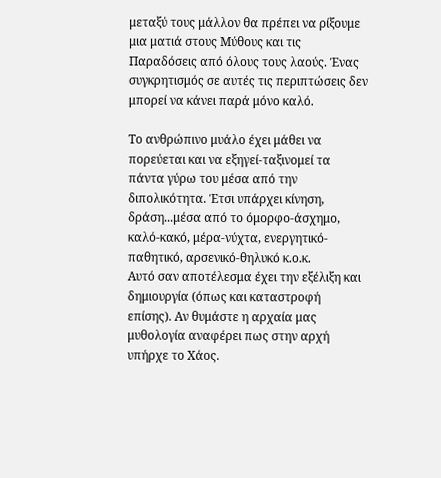μεταξύ τους μάλλον θα πρέπει να ρίξουμε μια ματιά στους Μύθους και τις Παραδόσεις από όλους τους λαούς. Ένας συγκρητισμός σε αυτές τις περιπτώσεις δεν μπορεί να κάνει παρά μόνο καλό.

Το ανθρώπινο μυάλο έχει μάθει να πορεύεται και να εξηγεί-ταξινομεί τα πάντα γύρω του μέσα από την διπολικότητα. Έτσι υπάρχει κίνηση, δράση...μέσα από το όμορφο-άσχημο, καλό-κακό, μέρα-νύχτα, ενεργητικό-παθητικό, αρσενικό-θηλυκό κ.ο.κ.
Αυτό σαν αποτέλεσμα έχει την εξέλιξη και δημιουργία (όπως και καταστροφή επίσης). Αν θυμάστε η αρχαία μας μυθολογία αναφέρει πως στην αρχή υπήρχε το Χάος.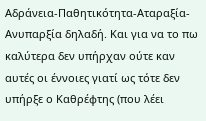Αδράνεια-Παθητικότητα-Αταραξία-Ανυπαρξία δηλαδή. Και για να το πω καλύτερα δεν υπήρχαν ούτε καν αυτές οι έννοιες γιατί ως τότε δεν υπήρξε ο Καθρέφτης (που λέει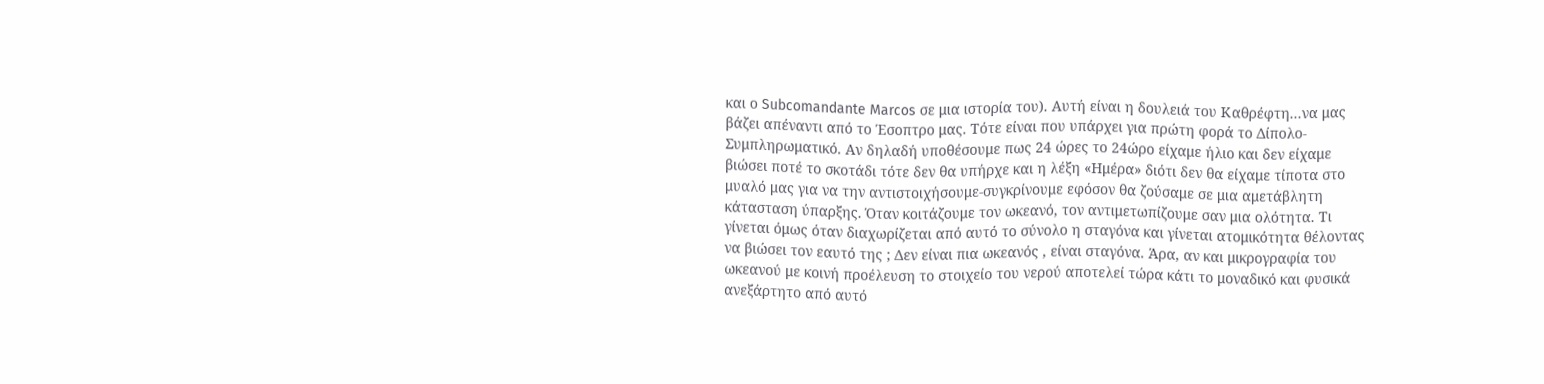και ο Subcomandante Marcos σε μια ιστορία του). Αυτή είναι η δουλειά του Καθρέφτη...να μας βάζει απέναντι από το Έσοπτρο μας. Τότε είναι που υπάρχει για πρώτη φορά το Δίπολο-Συμπληρωματικό. Αν δηλαδή υποθέσουμε πως 24 ώρες το 24ώρο είχαμε ήλιο και δεν είχαμε βιώσει ποτέ το σκοτάδι τότε δεν θα υπήρχε και η λέξη «Ημέρα» διότι δεν θα είχαμε τίποτα στο μυαλό μας για να την αντιστοιχήσουμε-συγκρίνουμε εφόσον θα ζούσαμε σε μια αμετάβλητη κάτασταση ύπαρξης. Όταν κοιτάζουμε τον ωκεανό, τον αντιμετωπίζουμε σαν μια ολότητα. Τι γίνεται όμως όταν διαχωρίζεται από αυτό το σύνολο η σταγόνα και γίνεται ατομικότητα θέλοντας να βιώσει τον εαυτό της ; Δεν είναι πια ωκεανός , είναι σταγόνα. Άρα, αν και μικρογραφία του ωκεανού με κοινή προέλευση το στοιχείο του νερού αποτελεί τώρα κάτι το μοναδικό και φυσικά ανεξάρτητο από αυτό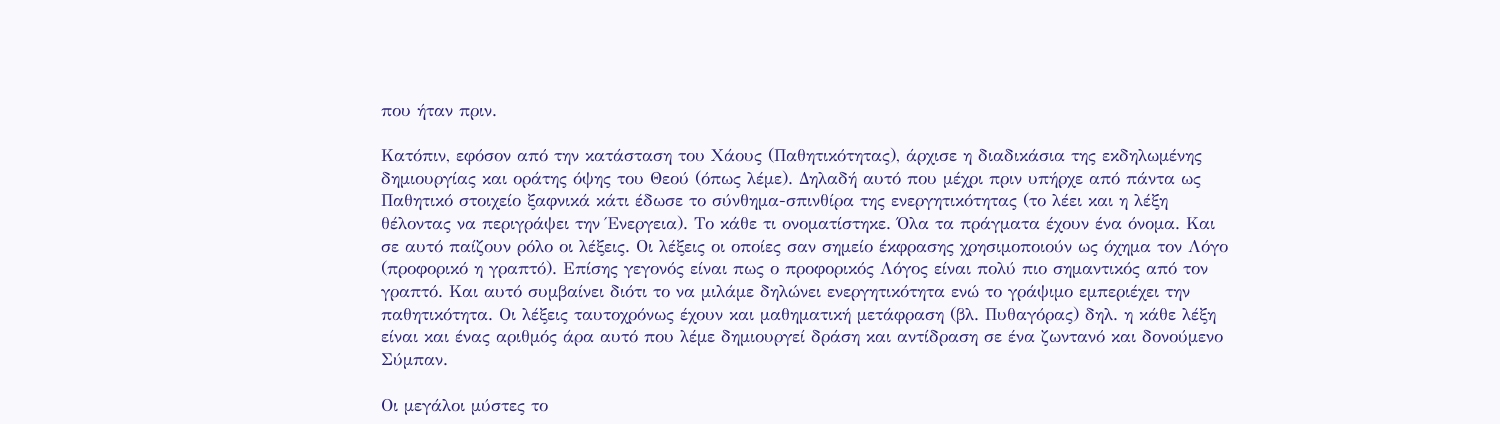που ήταν πριν.

Κατόπιν, εφόσον από την κατάσταση του Χάους (Παθητικότητας), άρχισε η διαδικάσια της εκδηλωμένης δημιουργίας και οράτης όψης του Θεού (όπως λέμε). Δηλαδή αυτό που μέχρι πριν υπήρχε από πάντα ως Παθητικό στοιχείο ξαφνικά κάτι έδωσε το σύνθημα-σπινθίρα της ενεργητικότητας (το λέει και η λέξη θέλοντας να περιγράψει την Ένεργεια). Το κάθε τι ονοματίστηκε. Όλα τα πράγματα έχουν ένα όνομα. Και σε αυτό παίζουν ρόλο οι λέξεις. Οι λέξεις οι οποίες σαν σημείο έκφρασης χρησιμοποιούν ως όχημα τον Λόγο (προφορικό η γραπτό). Επίσης γεγονός είναι πως ο προφορικός Λόγος είναι πολύ πιο σημαντικός από τον γραπτό. Και αυτό συμβαίνει διότι το να μιλάμε δηλώνει ενεργητικότητα ενώ το γράψιμο εμπεριέχει την παθητικότητα. Οι λέξεις ταυτοχρόνως έχουν και μαθηματική μετάφραση (βλ. Πυθαγόρας) δηλ. η κάθε λέξη είναι και ένας αριθμός άρα αυτό που λέμε δημιουργεί δράση και αντίδραση σε ένα ζωντανό και δονούμενο Σύμπαν.

Οι μεγάλοι μύστες το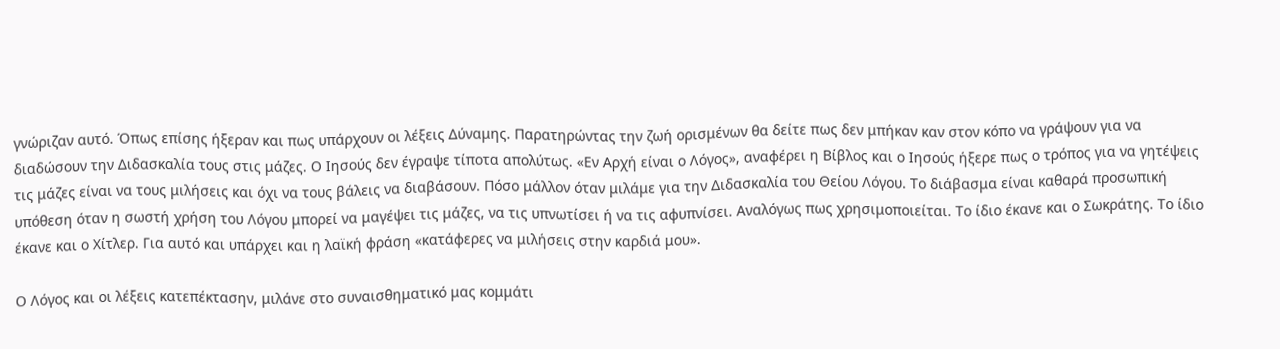γνώριζαν αυτό. Όπως επίσης ήξεραν και πως υπάρχουν οι λέξεις Δύναμης. Παρατηρώντας την ζωή ορισμένων θα δείτε πως δεν μπήκαν καν στον κόπο να γράψουν για να διαδώσουν την Διδασκαλία τους στις μάζες. Ο Ιησούς δεν έγραψε τίποτα απολύτως. «Εν Αρχή είναι ο Λόγος», αναφέρει η Βίβλος και ο Ιησούς ήξερε πως ο τρόπος για να γητέψεις τις μάζες είναι να τους μιλήσεις και όχι να τους βάλεις να διαβάσουν. Πόσο μάλλον όταν μιλάμε για την Διδασκαλία του Θείου Λόγου. Το διάβασμα είναι καθαρά προσωπική υπόθεση όταν η σωστή χρήση του Λόγου μπορεί να μαγέψει τις μάζες, να τις υπνωτίσει ή να τις αφυπνίσει. Αναλόγως πως χρησιμοποιείται. Το ίδιο έκανε και ο Σωκράτης. Το ίδιο έκανε και ο Χίτλερ. Για αυτό και υπάρχει και η λαϊκή φράση «κατάφερες να μιλήσεις στην καρδιά μου».

Ο Λόγος και οι λέξεις κατεπέκτασην, μιλάνε στο συναισθηματικό μας κομμάτι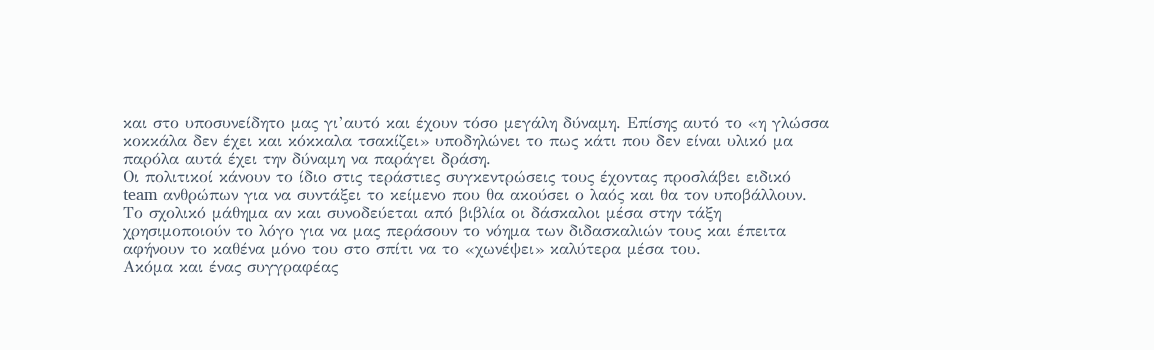και στο υποσυνείδητο μας γι’αυτό και έχουν τόσο μεγάλη δύναμη. Επίσης αυτό το «η γλώσσα κοκκάλα δεν έχει και κόκκαλα τσακίζει» υποδηλώνει το πως κάτι που δεν είναι υλικό μα παρόλα αυτά έχει την δύναμη να παράγει δράση.
Οι πολιτικοί κάνουν το ίδιο στις τεράστιες συγκεντρώσεις τους έχοντας προσλάβει ειδικό team ανθρώπων για να συντάξει το κείμενο που θα ακούσει ο λαός και θα τον υποβάλλουν.
Το σχολικό μάθημα αν και συνοδεύεται από βιβλία οι δάσκαλοι μέσα στην τάξη χρησιμοποιούν το λόγο για να μας περάσουν το νόημα των διδασκαλιών τους και έπειτα αφήνουν το καθένα μόνο του στο σπίτι να το «χωνέψει» καλύτερα μέσα του.
Ακόμα και ένας συγγραφέας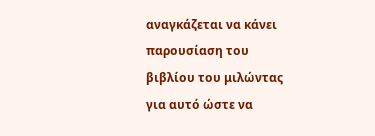αναγκάζεται να κάνει παρουσίαση του βιβλίου του μιλώντας για αυτό ώστε να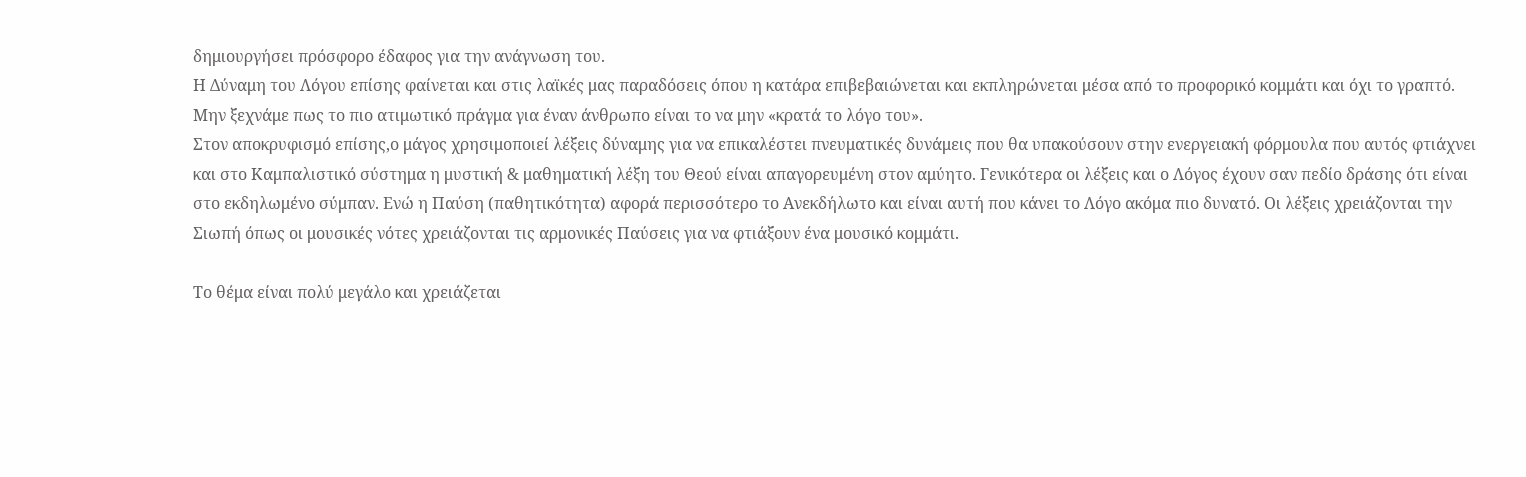δημιουργήσει πρόσφορο έδαφος για την ανάγνωση του.
Η Δύναμη του Λόγου επίσης φαίνεται και στις λαϊκές μας παραδόσεις όπου η κατάρα επιβεβαιώνεται και εκπληρώνεται μέσα από το προφορικό κομμάτι και όχι το γραπτό.
Μην ξεχνάμε πως το πιο ατιμωτικό πράγμα για έναν άνθρωπο είναι το να μην «κρατά το λόγο του».
Στον αποκρυφισμό επίσης,ο μάγος χρησιμοποιεί λέξεις δύναμης για να επικαλέστει πνευματικές δυνάμεις που θα υπακούσουν στην ενεργειακή φόρμουλα που αυτός φτιάχνει και στο Καμπαλιστικό σύστημα η μυστική & μαθηματική λέξη του Θεού είναι απαγορευμένη στον αμύητο. Γενικότερα οι λέξεις και ο Λόγος έχουν σαν πεδίο δράσης ότι είναι στο εκδηλωμένο σύμπαν. Ενώ η Παύση (παθητικότητα) αφορά περισσότερο το Ανεκδήλωτο και είναι αυτή που κάνει το Λόγο ακόμα πιο δυνατό. Οι λέξεις χρειάζονται την Σιωπή όπως οι μουσικές νότες χρειάζονται τις αρμονικές Παύσεις για να φτιάξουν ένα μουσικό κομμάτι.

Το θέμα είναι πολύ μεγάλο και χρειάζεται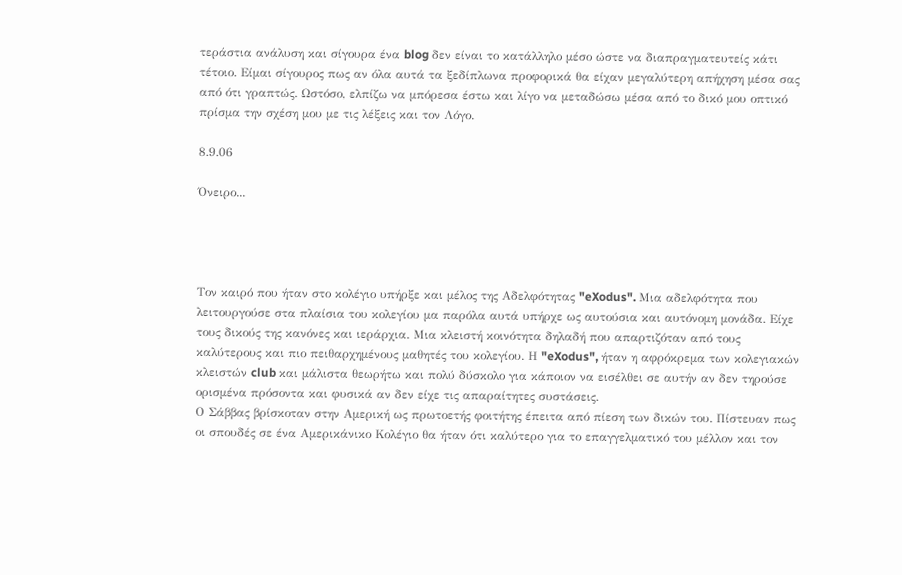τεράστια ανάλυση και σίγουρα ένα blog δεν είναι το κατάλληλο μέσο ώστε να διαπραγματευτείς κάτι τέτοιο. Είμαι σίγουρος πως αν όλα αυτά τα ξεδίπλωνα προφορικά θα είχαν μεγαλύτερη απήχηση μέσα σας από ότι γραπτώς. Ωστόσο, ελπίζω να μπόρεσα έστω και λίγο να μεταδώσω μέσα από το δικό μου οπτικό πρίσμα την σχέση μου με τις λέξεις και τον Λόγο.

8.9.06

Όνειρο...




Τον καιρό που ήταν στο κολέγιο υπήρξε και μέλος της Αδελφότητας "eXodus". Μια αδελφότητα που λειτουργούσε στα πλαίσια του κολεγίου μα παρόλα αυτά υπήρχε ως αυτούσια και αυτόνομη μονάδα. Είχε τους δικούς της κανόνες και ιεράρχια. Μια κλειστή κοινότητα δηλαδή που απαρτιζόταν από τους καλύτερους και πιο πειθαρχημένους μαθητές του κολεγίου. Η "eXodus", ήταν η αφρόκρεμα των κολεγιακών κλειστών club και μάλιστα θεωρήτω και πολύ δύσκολο για κάποιον να εισέλθει σε αυτήν αν δεν τηρούσε ορισμένα πρόσοντα και φυσικά αν δεν είχε τις απαραίτητες συστάσεις.
Ο Σάββας βρίσκοταν στην Αμερική ως πρωτοετής φοιτήτης έπειτα από πίεση των δικών του. Πίστευαν πως οι σπουδές σε ένα Αμερικάνικο Κολέγιο θα ήταν ότι καλύτερο για το επαγγελματικό του μέλλον και τον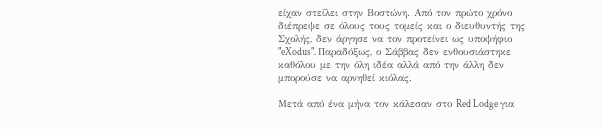είχαν στείλει στην Βοστώνη. Από τον πρώτο χρόνο διέπρεψε σε όλους τους τομείς και ο διευθυντής της Σχολής, δεν άργησε να τον προτείνει ως υποψήφιο "eXodus". Παραδόξως, ο Σάββας δεν ενθουσιάστηκε καθόλου με την όλη ιδέα αλλά από την άλλη δεν μπορούσε να αρνηθεί κιόλας.

Μετά από ένα μήνα τον κάλεσαν στο Red Lodge για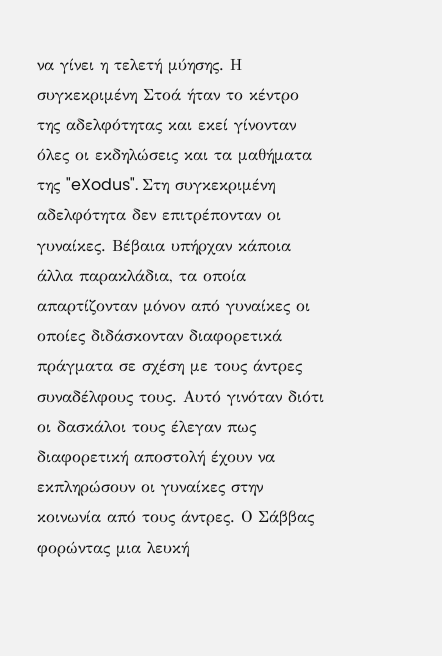να γίνει η τελετή μύησης. Η συγκεκριμένη Στοά ήταν το κέντρο της αδελφότητας και εκεί γίνονταν όλες οι εκδηλώσεις και τα μαθήματα της "eXodus". Στη συγκεκριμένη αδελφότητα δεν επιτρέπονταν οι γυναίκες. Βέβαια υπήρχαν κάποια άλλα παρακλάδια, τα οποία απαρτίζονταν μόνον από γυναίκες οι οποίες διδάσκονταν διαφορετικά πράγματα σε σχέση με τους άντρες συναδέλφους τους. Αυτό γινόταν διότι οι δασκάλοι τους έλεγαν πως διαφορετική αποστολή έχουν να εκπληρώσουν οι γυναίκες στην κοινωνία από τους άντρες. Ο Σάββας φορώντας μια λευκή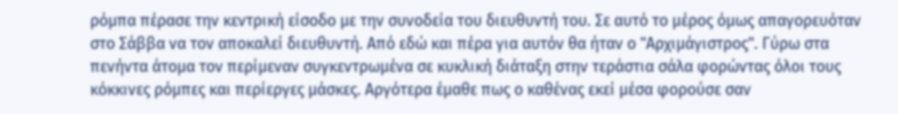ρόμπα πέρασε την κεντρική είσοδο με την συνοδεία του διευθυντή του. Σε αυτό το μέρος όμως απαγορευόταν στο Σάββα να τον αποκαλεί διευθυντή. Από εδώ και πέρα για αυτόν θα ήταν ο "Αρχιμάγιστρος". Γύρω στα πενήντα άτομα τον περίμεναν συγκεντρωμένα σε κυκλική διάταξη στην τεράστια σάλα φορώντας όλοι τους κόκκινες ρόμπες και περίεργες μάσκες. Αργότερα έμαθε πως ο καθένας εκεί μέσα φορούσε σαν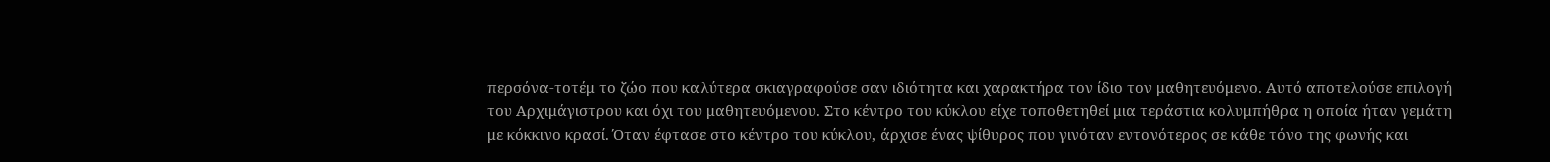περσόνα-τοτέμ το ζώο που καλύτερα σκιαγραφούσε σαν ιδιότητα και χαρακτήρα τον ίδιο τον μαθητευόμενο. Αυτό αποτελούσε επιλογή του Αρχιμάγιστρου και όχι του μαθητευόμενου. Στο κέντρο του κύκλου είχε τοποθετηθεί μια τεράστια κολυμπήθρα η οποία ήταν γεμάτη με κόκκινο κρασί. Όταν έφτασε στο κέντρο του κύκλου, άρχισε ένας ψίθυρος που γινόταν εντονότερος σε κάθε τόνο της φωνής και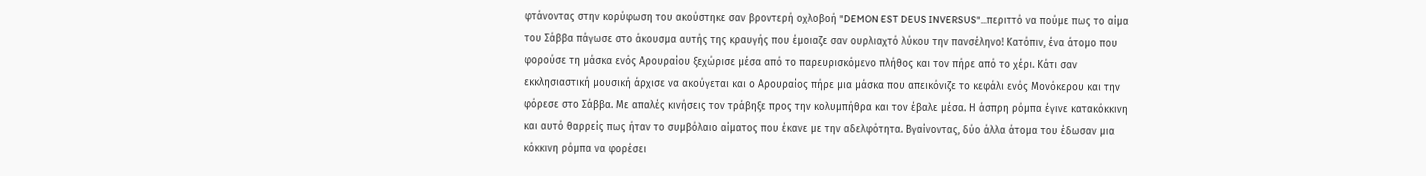φτάνοντας στην κορύφωση του ακούστηκε σαν βροντερή οχλοβοή "DEMON EST DEUS INVERSUS"...περιττό να πούμε πως το αίμα του Σάββα πάγωσε στο άκουσμα αυτής της κραυγής που έμοιαζε σαν ουρλιαχτό λύκου την πανσέληνο! Κατόπιν, ένα άτομο που φορούσε τη μάσκα ενός Αρουραίου ξεχώρισε μέσα από το παρευρισκόμενο πλήθος και τον πήρε από το χέρι. Κάτι σαν εκκλησιαστική μουσική άρχισε να ακούγεται και ο Αρουραίος πήρε μια μάσκα που απεικόνιζε το κεφάλι ενός Μονόκερου και την φόρεσε στο Σάββα. Με απαλές κινήσεις τον τράβηξε προς την κολυμπήθρα και τον έβαλε μέσα. Η άσπρη ρόμπα έγινε κατακόκκινη και αυτό θαρρείς πως ήταν το συμβόλαιο αίματος που έκανε με την αδελφότητα. Βγαίνοντας, δύο άλλα άτομα του έδωσαν μια κόκκινη ρόμπα να φορέσει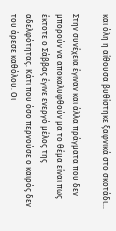και όλη η αίθουσα βυθίστηκε ξαφνικά στο σκοτάδι...

Στην συνέχεια έγιναν και άλλα πράγματα που δεν μπορούν να αποκαλυφθούν μα το θέμα είναι πως έκτοτε ο Σάββας έγινε ενεργό μέλος της αδελφότητας. Κάτι που όσο περνούσε ο καιρός δεν του άρεσε καθόλου. Οι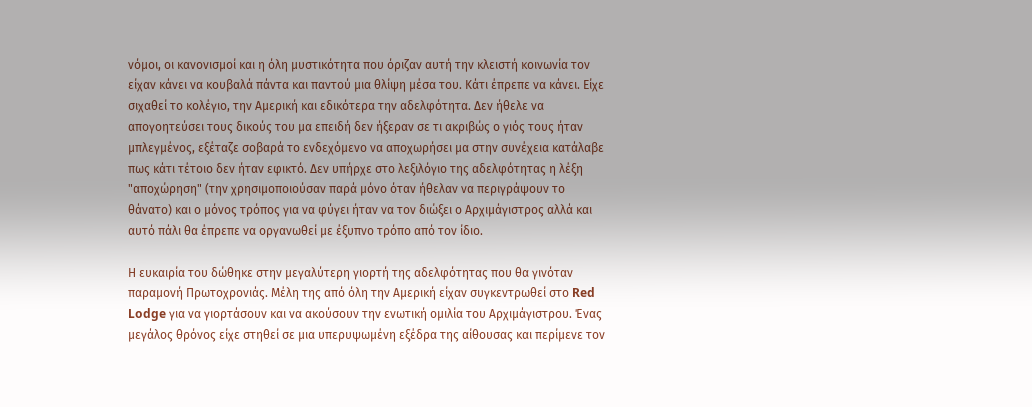νόμοι, οι κανονισμοί και η όλη μυστικότητα που όριζαν αυτή την κλειστή κοινωνία τον είχαν κάνει να κουβαλά πάντα και παντού μια θλίψη μέσα του. Κάτι έπρεπε να κάνει. Είχε σιχαθεί το κολέγιο, την Αμερική και εδικότερα την αδελφότητα. Δεν ήθελε να απογοητεύσει τους δικούς του μα επειδή δεν ήξεραν σε τι ακριβώς ο γιός τους ήταν μπλεγμένος, εξέταζε σοβαρά το ενδεχόμενο να αποχωρήσει μα στην συνέχεια κατάλαβε πως κάτι τέτοιο δεν ήταν εφικτό. Δεν υπήρχε στο λεξιλόγιο της αδελφότητας η λέξη "αποχώρηση" (την χρησιμοποιούσαν παρά μόνο όταν ήθελαν να περιγράψουν το θάνατο) και ο μόνος τρόπος για να φύγει ήταν να τον διώξει ο Αρχιμάγιστρος αλλά και αυτό πάλι θα έπρεπε να οργανωθεί με έξυπνο τρόπο από τον ίδιο.

Η ευκαιρία του δώθηκε στην μεγαλύτερη γιορτή της αδελφότητας που θα γινόταν παραμονή Πρωτοχρονιάς. Μέλη της από όλη την Αμερική είχαν συγκεντρωθεί στο Red Lodge για να γιορτάσουν και να ακούσουν την ενωτική ομιλία του Αρχιμάγιστρου. Ένας μεγάλος θρόνος είχε στηθεί σε μια υπερυψωμένη εξέδρα της αίθουσας και περίμενε τον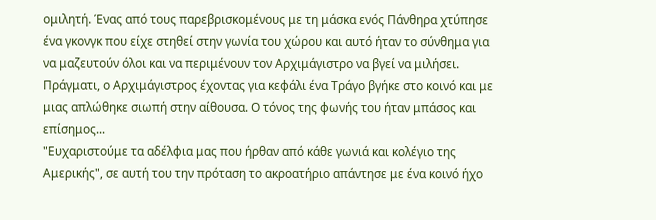ομιλητή. Ένας από τους παρεβρισκομένους με τη μάσκα ενός Πάνθηρα χτύπησε ένα γκονγκ που είχε στηθεί στην γωνία του χώρου και αυτό ήταν το σύνθημα για να μαζευτούν όλοι και να περιμένουν τον Αρχιμάγιστρο να βγεί να μιλήσει. Πράγματι, ο Αρχιμάγιστρος έχοντας για κεφάλι ένα Τράγο βγήκε στο κοινό και με μιας απλώθηκε σιωπή στην αίθουσα. Ο τόνος της φωνής του ήταν μπάσος και επίσημος...
"Ευχαριστούμε τα αδέλφια μας που ήρθαν από κάθε γωνιά και κολέγιο της Αμερικής", σε αυτή του την πρόταση το ακροατήριο απάντησε με ένα κοινό ήχο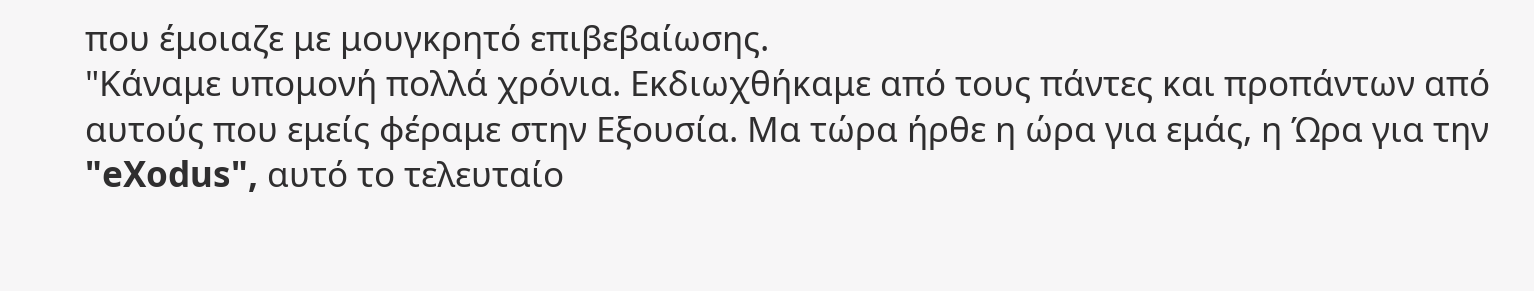που έμοιαζε με μουγκρητό επιβεβαίωσης.
"Κάναμε υπομονή πολλά χρόνια. Εκδιωχθήκαμε από τους πάντες και προπάντων από αυτούς που εμείς φέραμε στην Εξουσία. Μα τώρα ήρθε η ώρα για εμάς, η Ώρα για την "eXodus", αυτό το τελευταίο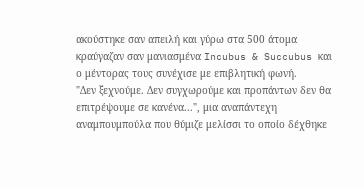ακούστηκε σαν απειλή και γύρω στα 500 άτομα κραύγαζαν σαν μανιασμένα Incubus & Succubus και ο μέντορας τους συνέχισε με επιβλητική φωνή.
"Δεν ξεχνούμε. Δεν συγχωρούμε και προπάντων δεν θα επιτρέψουμε σε κανένα...", μια αναπάντεχη αναμπουμπούλα που θύμιζε μελίσσι το οποίο δέχθηκε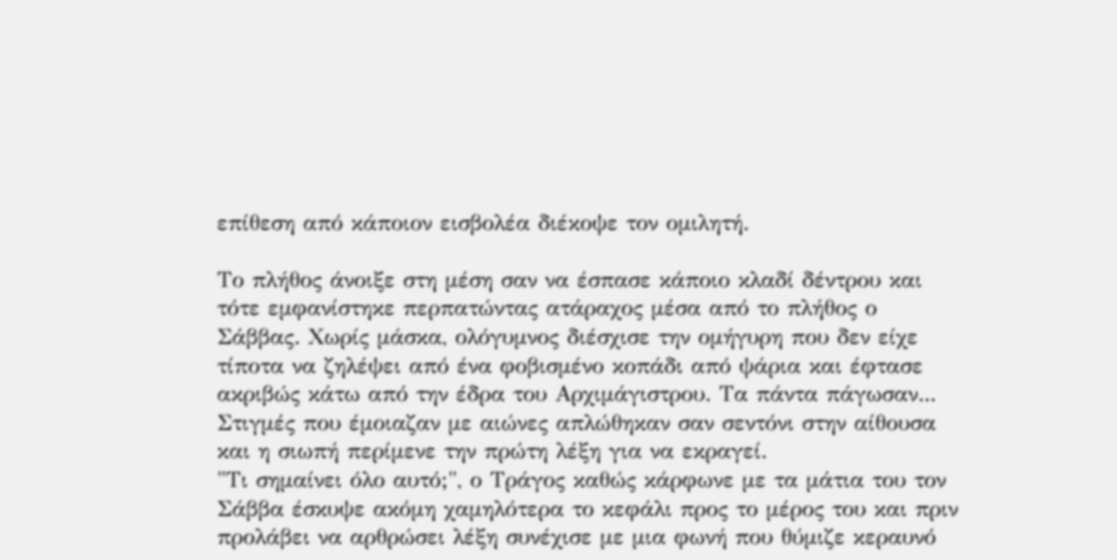επίθεση από κάποιον εισβολέα διέκοψε τον ομιλητή.

Το πλήθος άνοιξε στη μέση σαν να έσπασε κάποιο κλαδί δέντρου και τότε εμφανίστηκε περπατώντας ατάραχος μέσα από το πλήθος ο Σάββας. Χωρίς μάσκα, ολόγυμνος διέσχισε την ομήγυρη που δεν είχε τίποτα να ζηλέψει από ένα φοβισμένο κοπάδι από ψάρια και έφτασε ακριβώς κάτω από την έδρα του Αρχιμάγιστρου. Τα πάντα πάγωσαν...
Στιγμές που έμοιαζαν με αιώνες απλώθηκαν σαν σεντόνι στην αίθουσα και η σιωπή περίμενε την πρώτη λέξη για να εκραγεί.
"Τι σημαίνει όλο αυτό;", ο Τράγος καθώς κάρφωνε με τα μάτια του τον Σάββα έσκυψε ακόμη χαμηλότερα το κεφάλι προς το μέρος του και πριν προλάβει να αρθρώσει λέξη συνέχισε με μια φωνή που θύμιζε κεραυνό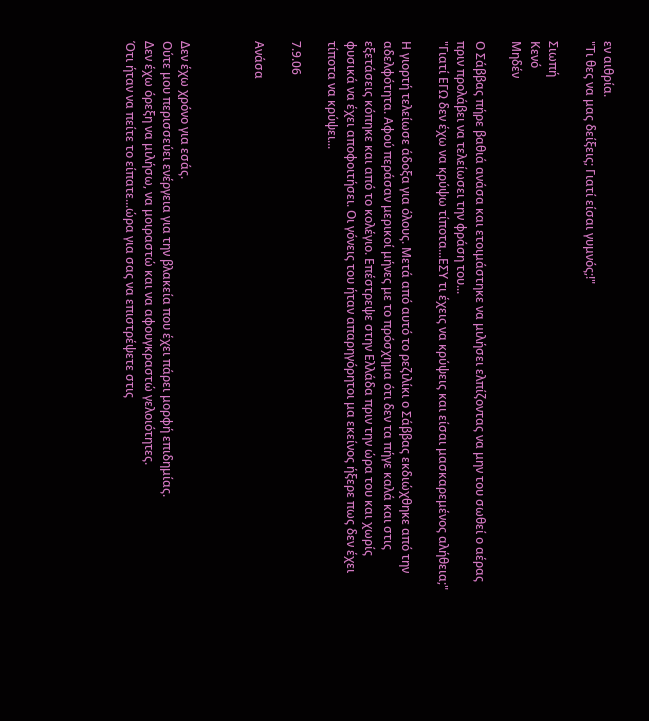εν αιθρία.
"Τι θες να μας δείξεις; Γιατί είσαι γυμνός;!"

Σιωπή
Κενό
Μηδέν

Ο Σάββας πήρε βαθιά ανάσα και ετοιμάστηκε να μιλήσει ελπίζοντας να μην του σωθεί ο αέρας πριν προλάβει να τελείωσει την φράση του...
"Γιατί ΕΓΩ δεν έχω να κρύψω τίποτα...ΕΣΥ τι έχεις να κρύψεις και είσαι μασκαρεμένος αλήθεια;"

Η γιορτή τελείωσε άδοξα για όλους. Μετά από αυτό το ρεζιλίκι ο Σάββας εκδιώχθηκε από την αδελφότητα. Αφού περάσαν μερικοί μήνες με το πρόσχημα ότι δεν τα πήγε καλά και στις εξετάσεις κόπηκε και από το κολέγιο. Επέστρεψε στην Ελλάδα πριν την ώρα του και χωρίς φυσικά να έχει αποφοιτήσει. Οι γόνεις του ήταν απαρηγόρητοι μα εκείνος ήξερε πως δεν έχει τίποτα να κρύψει...

7.9.06

Ανάσα



Δεν έχω χρόνο για εσάς.
Ούτε μου περισσεύει ενέργεια για την βλακεία που έχει πάρει μορφή επιδημίας.
Δεν έχω όρεξη να μιλήσω, να μοιραστώ και να αφουγκραστώ γελοιότητες.
Ότι ήταν να πείτε το είπατε...ώρα για σας να επιστρέψετε στις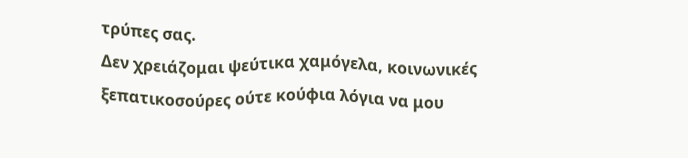τρύπες σας.
Δεν χρειάζομαι ψεύτικα χαμόγελα, κοινωνικές ξεπατικοσούρες ούτε κούφια λόγια να μου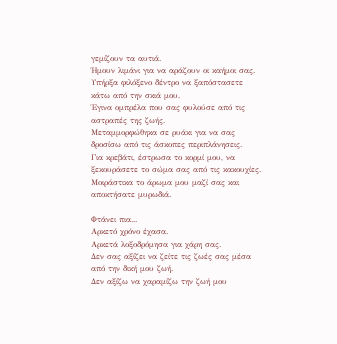γεμίζουν τα αυτιά.
Ήμουν λιμάνι για να αράζουν οι καήμοι σας.
Υπήρξα φιλόξενο δέντρο να ξαπόστασετε κάτω από την σκιά μου.
Έγινα ομπρέλα που σας φυλούσε από τις αστραπές της ζωής.
Μεταμμορφώθηκα σε ρυάκι για να σας δροσίσω από τις άσκοπες περιπλάνησεις.
Για κρεβάτι, έστρωσα το κορμί μου, να ξεκουράσετε το σώμα σας από τις κακουχίες.
Μοιράστικα το άρωμα μου μαζί σας και αποκτήσατε μυρωδιά.

Φτάνει πια...
Αρκετό χρόνο έχασα.
Αρκετά λοξοδρόμησα για χάρη σας.
Δεν σας αξίζει να ζείτε τις ζωές σας μέσα από την δική μου ζωή.
Δεν αξίζω να χαραμίζω την ζωή μου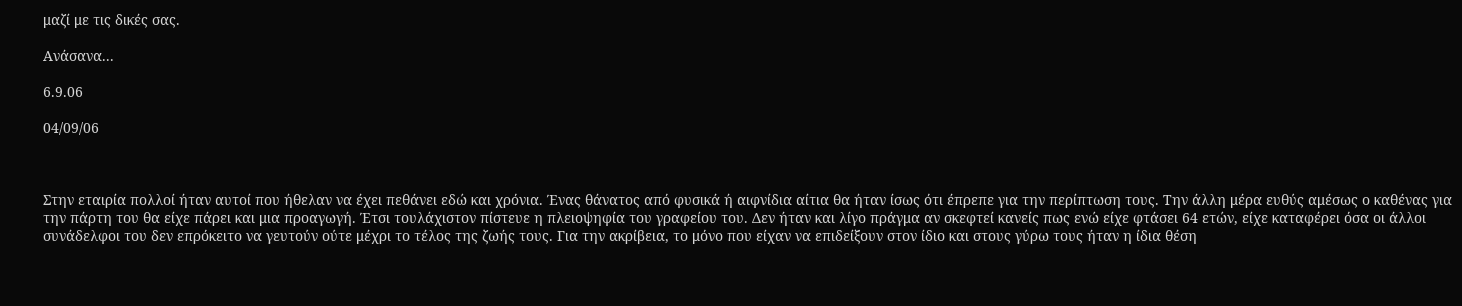μαζί με τις δικές σας.

Ανάσανα...

6.9.06

04/09/06



Στην εταιρία πολλοί ήταν αυτοί που ήθελαν να έχει πεθάνει εδώ και χρόνια. Ένας θάνατος από φυσικά ή αιφνίδια αίτια θα ήταν ίσως ότι έπρεπε για την περίπτωση τους. Την άλλη μέρα ευθύς αμέσως ο καθένας για την πάρτη του θα είχε πάρει και μια προαγωγή. Έτσι τουλάχιστον πίστευε η πλειοψηφία του γραφείου του. Δεν ήταν και λίγο πράγμα αν σκεφτεί κανείς πως ενώ είχε φτάσει 64 ετών, είχε καταφέρει όσα οι άλλοι συνάδελφοι του δεν επρόκειτο να γευτούν ούτε μέχρι το τέλος της ζωής τους. Για την ακρίβεια, το μόνο που είχαν να επιδείξουν στον ίδιο και στους γύρω τους ήταν η ίδια θέση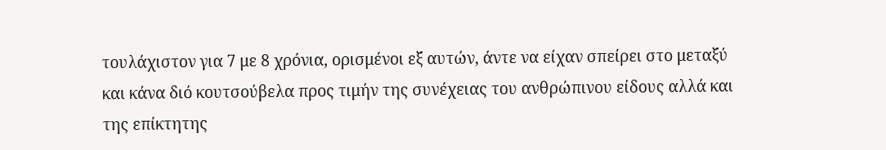τουλάχιστον για 7 με 8 χρόνια, ορισμένοι εξ αυτών, άντε να είχαν σπείρει στο μεταξύ και κάνα διό κουτσούβελα προς τιμήν της συνέχειας του ανθρώπινου είδους αλλά και της επίκτητης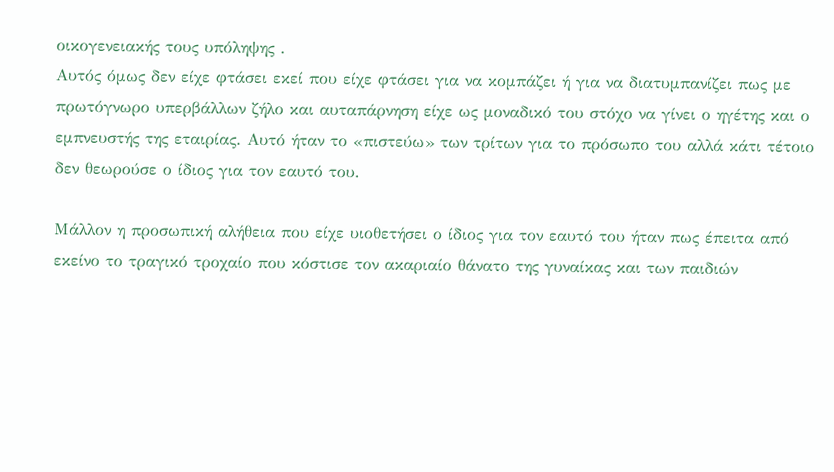οικογενειακής τους υπόληψης .
Αυτός όμως δεν είχε φτάσει εκεί που είχε φτάσει για να κομπάζει ή για να διατυμπανίζει πως με πρωτόγνωρο υπερβάλλων ζήλο και αυταπάρνηση είχε ως μοναδικό του στόχο να γίνει ο ηγέτης και ο εμπνευστής της εταιρίας. Αυτό ήταν το «πιστεύω» των τρίτων για το πρόσωπο του αλλά κάτι τέτοιο δεν θεωρούσε ο ίδιος για τον εαυτό του.

Μάλλον η προσωπική αλήθεια που είχε υιοθετήσει ο ίδιος για τον εαυτό του ήταν πως έπειτα από εκείνο το τραγικό τροχαίο που κόστισε τον ακαριαίο θάνατο της γυναίκας και των παιδιών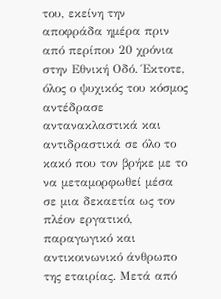του, εκείνη την αποφράδα ημέρα πριν από περίπου 20 χρόνια στην Εθνική Οδό. Έκτοτε, όλος ο ψυχικός του κόσμος αντέδρασε αντανακλαστικά και αντιδραστικά σε όλο το κακό που τον βρήκε με το να μεταμορφωθεί μέσα σε μια δεκαετία ως τον πλέον εργατικό, παραγωγικό και αντικοινωνικό άνθρωπο της εταιρίας. Μετά από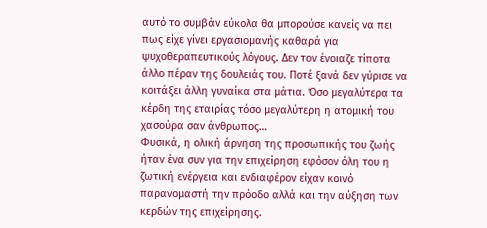αυτό το συμβάν εύκολα θα μπορούσε κανείς να πει πως είχε γίνει εργασιομανής καθαρά για ψυχοθεραπευτικούς λόγους. Δεν τον ένοιαζε τίποτα άλλο πέραν της δουλειάς του. Ποτέ ξανά δεν γύρισε να κοιτάξει άλλη γυναίκα στα μάτια. Όσο μεγαλύτερα τα κέρδη της εταιρίας τόσο μεγαλύτερη η ατομική του χασούρα σαν άνθρωπος…
Φυσικά, η ολική άρνηση της προσωπικής του ζωής ήταν ένα συν για την επιχείρηση εφόσον όλη του η ζωτική ενέργεια και ενδιαφέρον είχαν κοινό παρανομαστή την πρόοδο αλλά και την αύξηση των κερδών της επιχείρησης.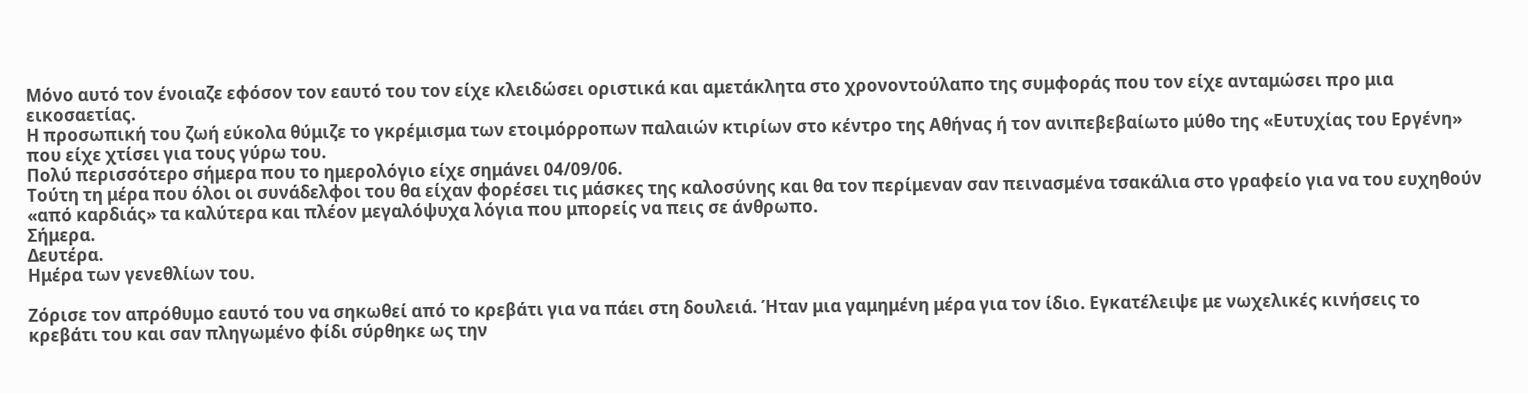Μόνο αυτό τον ένοιαζε εφόσον τον εαυτό του τον είχε κλειδώσει οριστικά και αμετάκλητα στο χρονοντούλαπο της συμφοράς που τον είχε ανταμώσει προ μια εικοσαετίας.
Η προσωπική του ζωή εύκολα θύμιζε το γκρέμισμα των ετοιμόρροπων παλαιών κτιρίων στο κέντρο της Αθήνας ή τον ανιπεβεβαίωτο μύθο της «Ευτυχίας του Εργένη» που είχε χτίσει για τους γύρω του.
Πολύ περισσότερο σήμερα που το ημερολόγιο είχε σημάνει 04/09/06.
Τούτη τη μέρα που όλοι οι συνάδελφοι του θα είχαν φορέσει τις μάσκες της καλοσύνης και θα τον περίμεναν σαν πεινασμένα τσακάλια στο γραφείο για να του ευχηθούν «από καρδιάς» τα καλύτερα και πλέον μεγαλόψυχα λόγια που μπορείς να πεις σε άνθρωπο.
Σήμερα.
Δευτέρα.
Ημέρα των γενεθλίων του.

Ζόρισε τον απρόθυμο εαυτό του να σηκωθεί από το κρεβάτι για να πάει στη δουλειά. Ήταν μια γαμημένη μέρα για τον ίδιο. Εγκατέλειψε με νωχελικές κινήσεις το κρεβάτι του και σαν πληγωμένο φίδι σύρθηκε ως την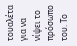τουαλέτα για να νίψει το πρόσωπο του. Το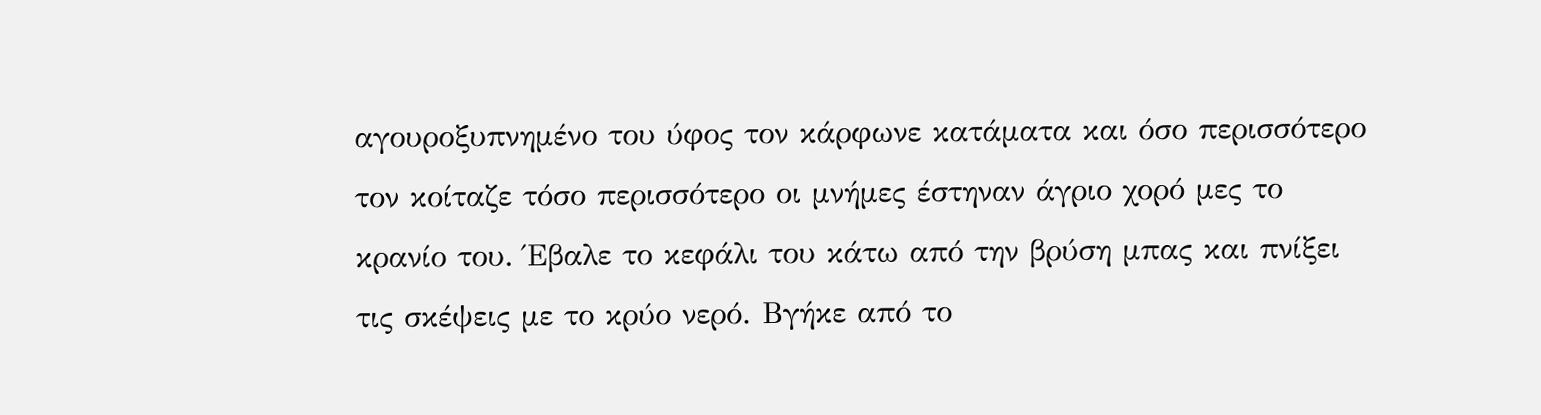αγουροξυπνημένο του ύφος τον κάρφωνε κατάματα και όσο περισσότερο τον κοίταζε τόσο περισσότερο οι μνήμες έστηναν άγριο χορό μες το κρανίο του. Έβαλε το κεφάλι του κάτω από την βρύση μπας και πνίξει τις σκέψεις με το κρύο νερό. Βγήκε από το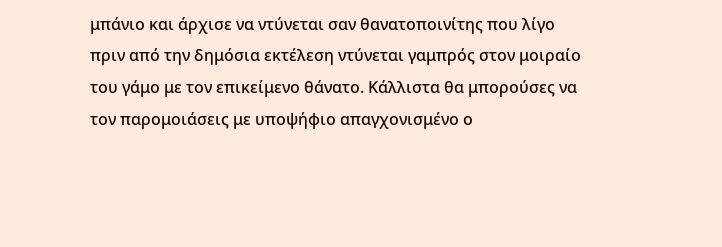μπάνιο και άρχισε να ντύνεται σαν θανατοποινίτης που λίγο πριν από την δημόσια εκτέλεση ντύνεται γαμπρός στον μοιραίο του γάμο με τον επικείμενο θάνατο. Κάλλιστα θα μπορούσες να τον παρομοιάσεις με υποψήφιο απαγχονισμένο ο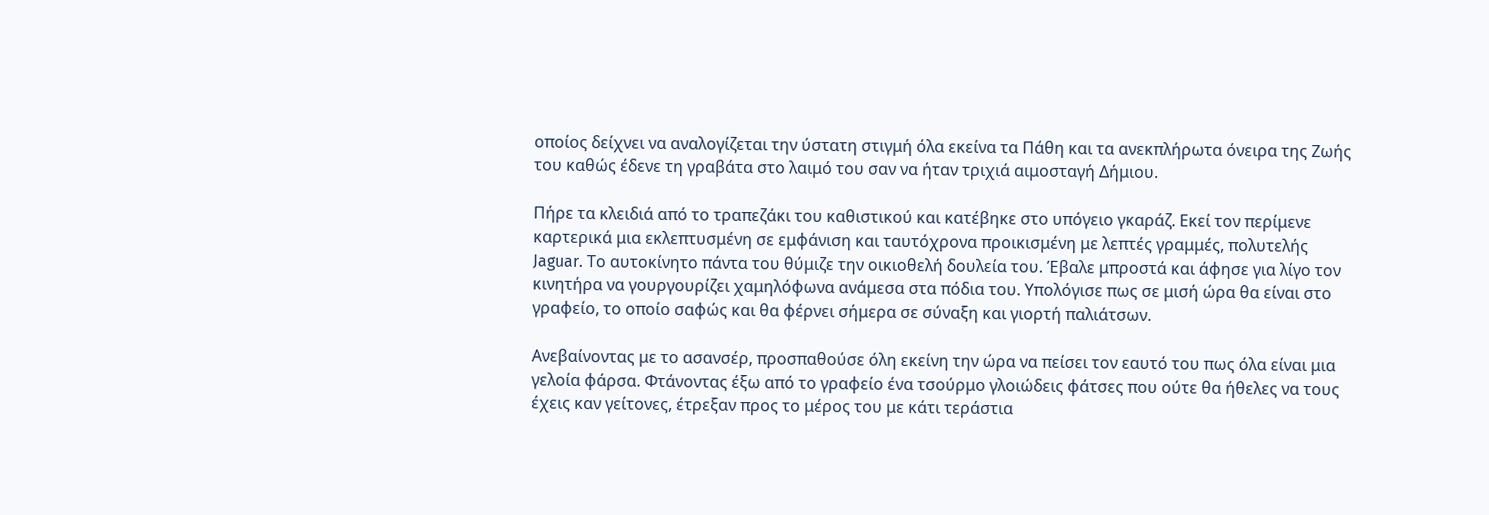οποίος δείχνει να αναλογίζεται την ύστατη στιγμή όλα εκείνα τα Πάθη και τα ανεκπλήρωτα όνειρα της Ζωής του καθώς έδενε τη γραβάτα στο λαιμό του σαν να ήταν τριχιά αιμοσταγή Δήμιου.

Πήρε τα κλειδιά από το τραπεζάκι του καθιστικού και κατέβηκε στο υπόγειο γκαράζ. Εκεί τον περίμενε καρτερικά μια εκλεπτυσμένη σε εμφάνιση και ταυτόχρονα προικισμένη με λεπτές γραμμές, πολυτελής Jaguar. Το αυτοκίνητο πάντα του θύμιζε την οικιοθελή δουλεία του. Έβαλε μπροστά και άφησε για λίγο τον κινητήρα να γουργουρίζει χαμηλόφωνα ανάμεσα στα πόδια του. Υπολόγισε πως σε μισή ώρα θα είναι στο γραφείο, το οποίο σαφώς και θα φέρνει σήμερα σε σύναξη και γιορτή παλιάτσων.

Ανεβαίνοντας με το ασανσέρ, προσπαθούσε όλη εκείνη την ώρα να πείσει τον εαυτό του πως όλα είναι μια γελοία φάρσα. Φτάνοντας έξω από το γραφείο ένα τσούρμο γλοιώδεις φάτσες που ούτε θα ήθελες να τους έχεις καν γείτονες, έτρεξαν προς το μέρος του με κάτι τεράστια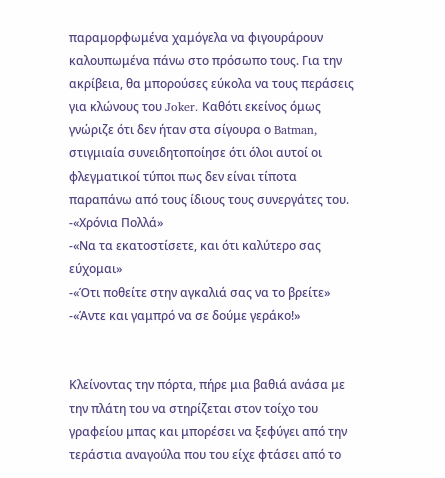παραμορφωμένα χαμόγελα να φιγουράρουν καλουπωμένα πάνω στο πρόσωπο τους. Για την ακρίβεια, θα μπορούσες εύκολα να τους περάσεις για κλώνους του Joker. Καθότι εκείνος όμως γνώριζε ότι δεν ήταν στα σίγουρα ο Batman, στιγμιαία συνειδητοποίησε ότι όλοι αυτοί οι φλεγματικοί τύποι πως δεν είναι τίποτα παραπάνω από τους ίδιους τους συνεργάτες του.
-«Χρόνια Πολλά»
-«Να τα εκατοστίσετε, και ότι καλύτερο σας εύχομαι»
-«Ότι ποθείτε στην αγκαλιά σας να το βρείτε»
-«Άντε και γαμπρό να σε δούμε γεράκο!»


Κλείνοντας την πόρτα, πήρε μια βαθιά ανάσα με την πλάτη του να στηρίζεται στον τοίχο του γραφείου μπας και μπορέσει να ξεφύγει από την τεράστια αναγούλα που του είχε φτάσει από το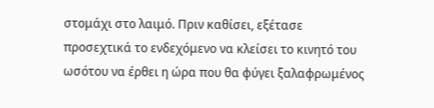στομάχι στο λαιμό. Πριν καθίσει, εξέτασε προσεχτικά το ενδεχόμενο να κλείσει το κινητό του ωσότου να έρθει η ώρα που θα φύγει ξαλαφρωμένος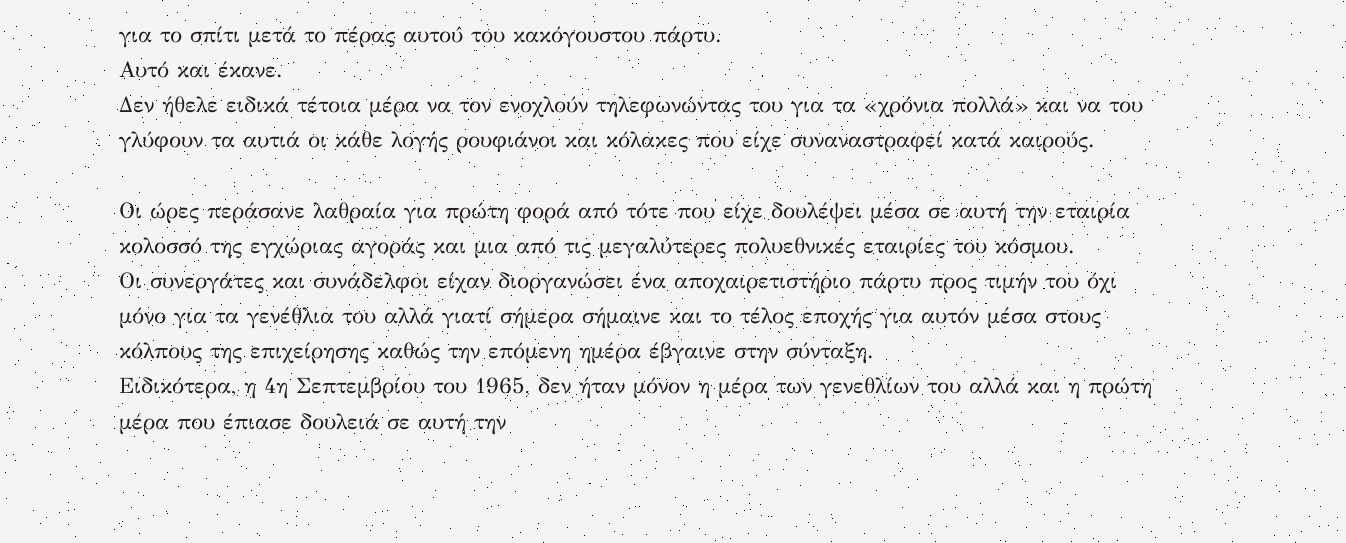για το σπίτι μετά το πέρας αυτού του κακόγουστου πάρτυ.
Αυτό και έκανε.
Δεν ήθελε ειδικά τέτοια μέρα να τον ενοχλούν τηλεφωνώντας του για τα «χρόνια πολλά» και να του γλύφουν τα αυτιά οι κάθε λογής ρουφιάνοι και κόλακες που είχε συναναστραφεί κατά καιρούς.

Οι ώρες περάσανε λαθραία για πρώτη φορά από τότε που είχε δουλέψει μέσα σε αυτή την εταιρία κολοσσό της εγχώριας αγοράς και μια από τις μεγαλύτερες πολυεθνικές εταιρίες του κόσμου.
Οι συνεργάτες και συνάδελφοι είχαν διοργανώσει ένα αποχαιρετιστήριο πάρτυ προς τιμήν του όχι μόνο για τα γενέθλια του αλλά γιατί σήμερα σήμαινε και το τέλος εποχής για αυτόν μέσα στους κόλπους της επιχείρησης καθώς την επόμενη ημέρα έβγαινε στην σύνταξη.
Ειδικότερα, η 4η Σεπτεμβρίου του 1965, δεν ήταν μόνον η μέρα των γενεθλίων του αλλά και η πρώτη μέρα που έπιασε δουλειά σε αυτή την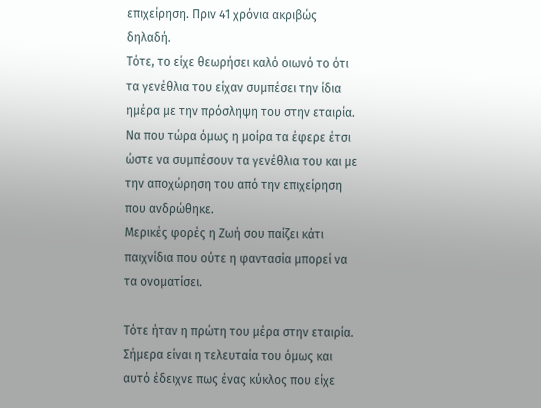επιχείρηση. Πριν 41 χρόνια ακριβώς δηλαδή.
Τότε, το είχε θεωρήσει καλό οιωνό το ότι τα γενέθλια του είχαν συμπέσει την ίδια ημέρα με την πρόσληψη του στην εταιρία.
Να που τώρα όμως η μοίρα τα έφερε έτσι ώστε να συμπέσουν τα γενέθλια του και με την αποχώρηση του από την επιχείρηση που ανδρώθηκε.
Μερικές φορές η Ζωή σου παίζει κάτι παιχνίδια που ούτε η φαντασία μπορεί να τα ονοματίσει.

Τότε ήταν η πρώτη του μέρα στην εταιρία.
Σήμερα είναι η τελευταία του όμως και αυτό έδειχνε πως ένας κύκλος που είχε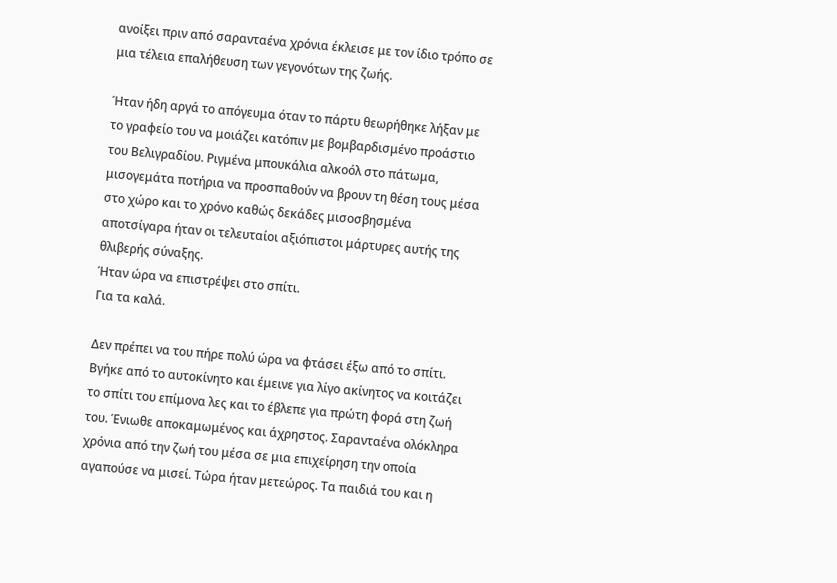ανοίξει πριν από σαρανταένα χρόνια έκλεισε με τον ίδιο τρόπο σε μια τέλεια επαλήθευση των γεγονότων της ζωής.

Ήταν ήδη αργά το απόγευμα όταν το πάρτυ θεωρήθηκε λήξαν με το γραφείο του να μοιάζει κατόπιν με βομβαρδισμένο προάστιο του Βελιγραδίου. Ριγμένα μπουκάλια αλκοόλ στο πάτωμα, μισογεμάτα ποτήρια να προσπαθούν να βρουν τη θέση τους μέσα στο χώρο και το χρόνο καθώς δεκάδες μισοσβησμένα αποτσίγαρα ήταν οι τελευταίοι αξιόπιστοι μάρτυρες αυτής της θλιβερής σύναξης.
Ήταν ώρα να επιστρέψει στο σπίτι.
Για τα καλά.

Δεν πρέπει να του πήρε πολύ ώρα να φτάσει έξω από το σπίτι. Βγήκε από το αυτοκίνητο και έμεινε για λίγο ακίνητος να κοιτάζει το σπίτι του επίμονα λες και το έβλεπε για πρώτη φορά στη ζωή του. Ένιωθε αποκαμωμένος και άχρηστος. Σαρανταένα ολόκληρα χρόνια από την ζωή του μέσα σε μια επιχείρηση την οποία αγαπούσε να μισεί. Τώρα ήταν μετεώρος. Τα παιδιά του και η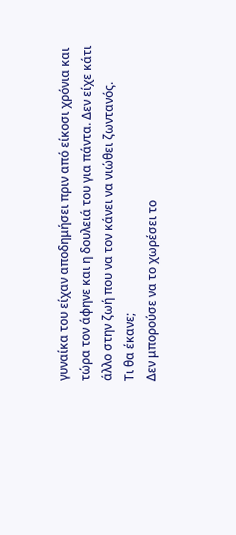γυναίκα του είχαν αποδημήσει πριν από είκοσι χρόνια και τώρα τον άφηνε και η δουλειά του για πάντα. Δεν είχε κάτι άλλο στην ζωή που να τον κάνει να νιώθει ζωντανός.
Τι θα έκανε;
Δεν μπορούσε να το χωρέσει το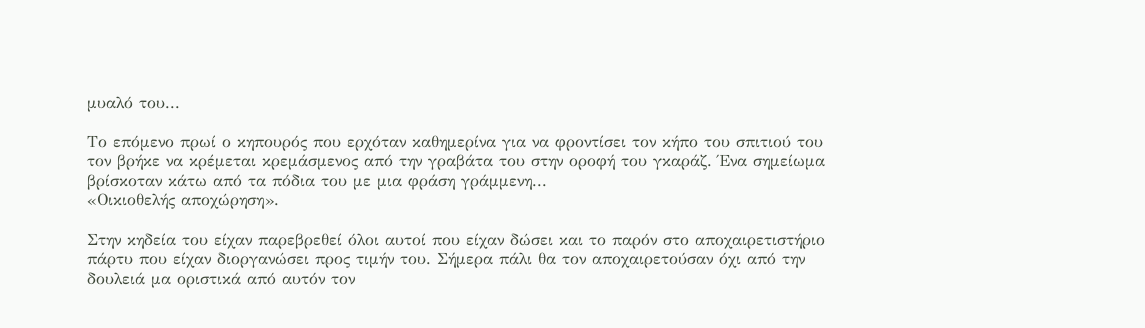μυαλό του...

Το επόμενο πρωί ο κηπουρός που ερχόταν καθημερίνα για να φροντίσει τον κήπο του σπιτιού του τον βρήκε να κρέμεται κρεμάσμενος από την γραβάτα του στην οροφή του γκαράζ. Ένα σημείωμα βρίσκοταν κάτω από τα πόδια του με μια φράση γράμμενη...
«Οικιοθελής αποχώρηση».

Στην κηδεία του είχαν παρεβρεθεί όλοι αυτοί που είχαν δώσει και το παρόν στο αποχαιρετιστήριο πάρτυ που είχαν διοργανώσει προς τιμήν του. Σήμερα πάλι θα τον αποχαιρετούσαν όχι από την δουλειά μα οριστικά από αυτόν τον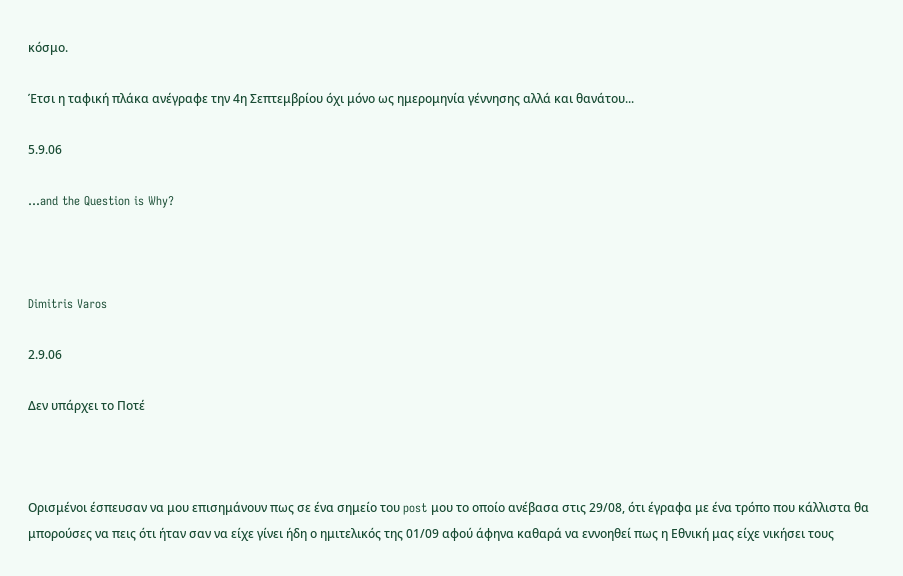κόσμο.

Έτσι η ταφική πλάκα ανέγραφε την 4η Σεπτεμβρίου όχι μόνο ως ημερομηνία γέννησης αλλά και θανάτου...

5.9.06

...and the Question is Why?



Dimitris Varos

2.9.06

Δεν υπάρχει το Ποτέ



Ορισμένοι έσπευσαν να μου επισημάνουν πως σε ένα σημείο του post μου το οποίο ανέβασα στις 29/08, ότι έγραφα με ένα τρόπο που κάλλιστα θα μπορούσες να πεις ότι ήταν σαν να είχε γίνει ήδη ο ημιτελικός της 01/09 αφού άφηνα καθαρά να εννοηθεί πως η Εθνική μας είχε νικήσει τους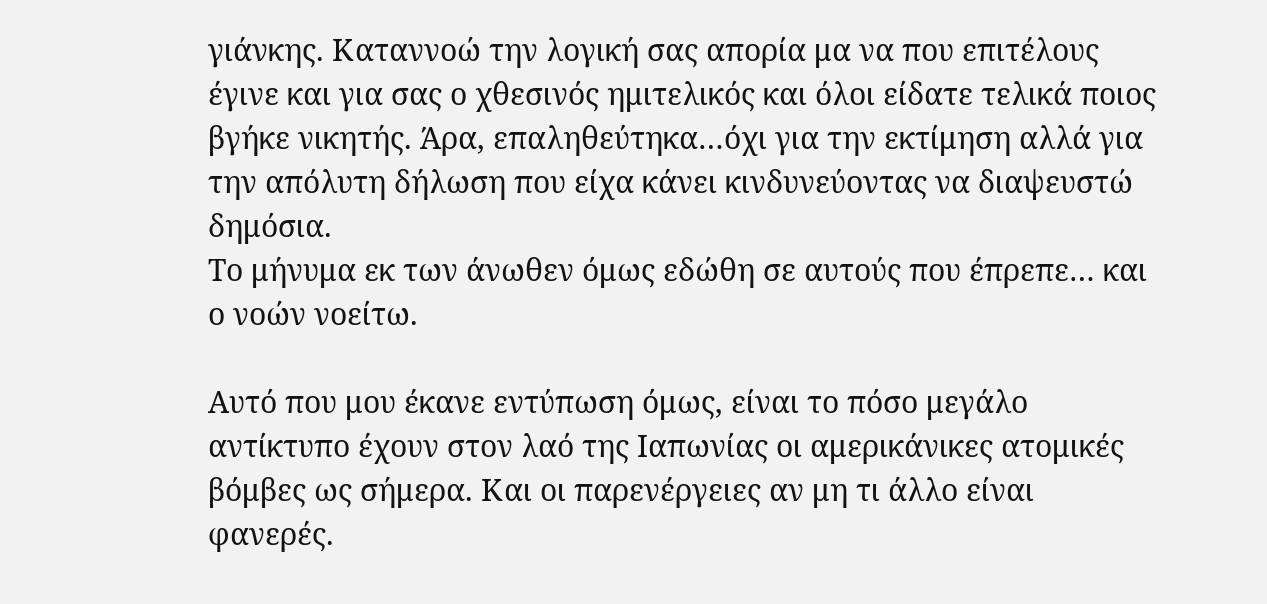γιάνκης. Καταννοώ την λογική σας απορία μα να που επιτέλους έγινε και για σας ο χθεσινός ημιτελικός και όλοι είδατε τελικά ποιος βγήκε νικητής. Άρα, επαληθεύτηκα…όχι για την εκτίμηση αλλά για την απόλυτη δήλωση που είχα κάνει κινδυνεύοντας να διαψευστώ δημόσια.
Το μήνυμα εκ των άνωθεν όμως εδώθη σε αυτούς που έπρεπε… και ο νοών νοείτω.

Αυτό που μου έκανε εντύπωση όμως, είναι το πόσο μεγάλο αντίκτυπο έχουν στον λαό της Ιαπωνίας οι αμερικάνικες ατομικές βόμβες ως σήμερα. Και οι παρενέργειες αν μη τι άλλο είναι φανερές.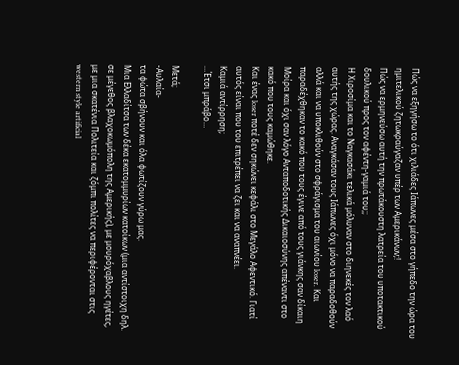Πώς να εξηγήσω το ότι χιλιάδες Ιάπωνες μέσα στο γήπεδο την ώρα του ημιτελικού ζητωκραύγαζαν υπέρ των Αμερικάνων;!
Πώς να ερμηνεύσω αυτή την πρωτάκουστη λατρεία του υποτακτικού δουλικού προς τον αφέντη-γαμιά του;;
Η Χιροσίμα και το Ναγκασάκι τελικά μόλυναν στο διηνεκές τον λαό αυτής της χώρας. Αναγκάσαν τους Ιάπωνες όχι μόνο να παραδοθούν αλλά και να υποκλιθούν στο σφράγισμα του αιωνίου loser. Και παραδέχθηκαν το κακό που τους έγινε από τους γιάνκης σαν δίκαιη Μοίρα και όχι σαν λόγο Ανταποδοτικής Δικαιοσύνης απέναντι στο κακό που τους καμώθηκε.
Και ένας loser ποτέ δεν σηκώνει κεφάλι στο Μεγάλο Αφεντικό. Γιατί αυτός είναι που του επιτρέπει να ζει και να αναπνέει.
Καμιά αντίρρηση;
…Έτσι μπράβο…

Μετά;
-Αυλαία-
τα φώτα σβήνουν και όλα φωτίζουν γύρω μας.
Μια Ελλαδίτσα των δέκα εκατομμυρίων κατοίκων (μια αντίστοιχη δηλ. σε μέγεθος βλαχοκωμόπολη της Αμερικής), με μουρόχαβλους ηγέτες, με μια σκατένια Πολιτεία και ζόμπι πολίτες να περιφέρονται στις western style artificial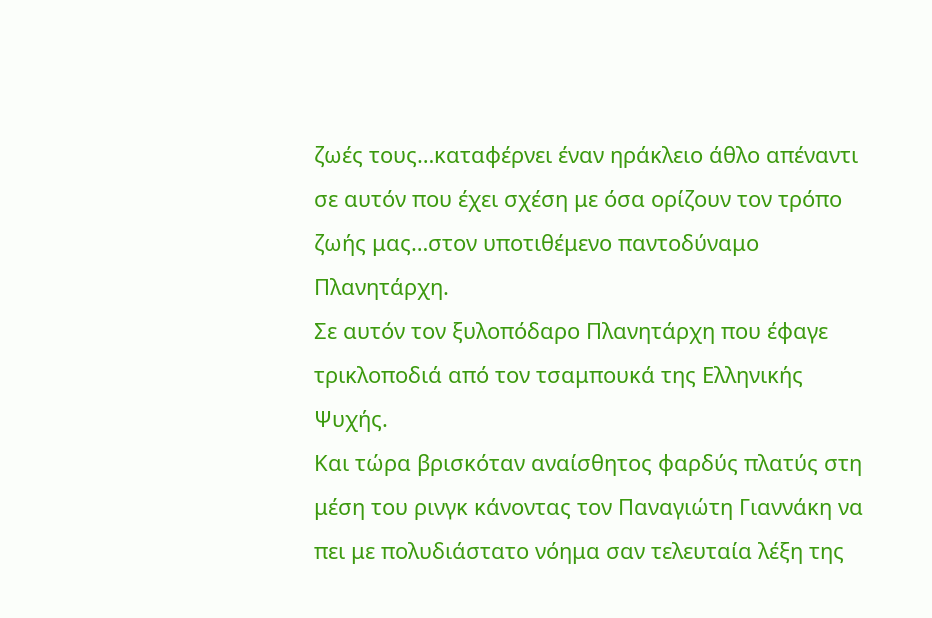ζωές τους…καταφέρνει έναν ηράκλειο άθλο απέναντι σε αυτόν που έχει σχέση με όσα ορίζουν τον τρόπο ζωής μας…στον υποτιθέμενο παντοδύναμο Πλανητάρχη.
Σε αυτόν τον ξυλοπόδαρο Πλανητάρχη που έφαγε τρικλοποδιά από τον τσαμπουκά της Ελληνικής Ψυχής.
Και τώρα βρισκόταν αναίσθητος φαρδύς πλατύς στη μέση του ρινγκ κάνοντας τον Παναγιώτη Γιαννάκη να πει με πολυδιάστατο νόημα σαν τελευταία λέξη της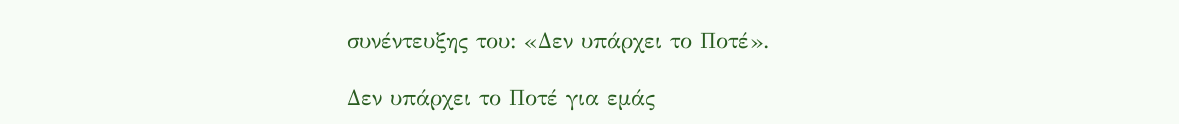συνέντευξης του: «Δεν υπάρχει το Ποτέ».

Δεν υπάρχει το Ποτέ για εμάς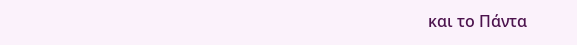και το Πάντα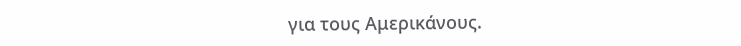για τους Αμερικάνους.